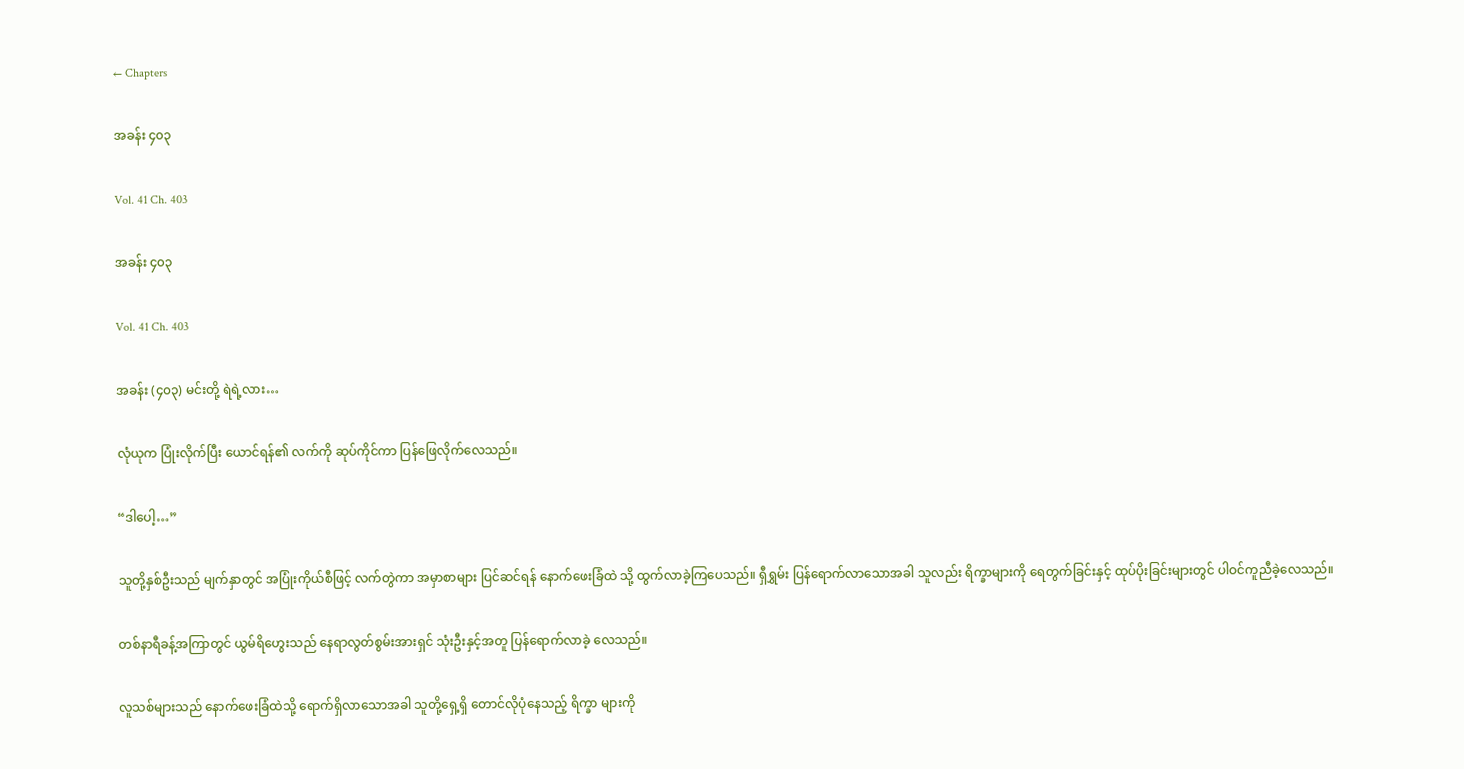← Chapters

အခန်း ၄၀၃

Vol. 41 Ch. 403

အခန်း ၄၀၃

Vol. 41 Ch. 403

အခန်း (၄၀၃) မင်းတို့ ရဲရဲ့လား…

လုံယုက ပြုံးလိုက်ပြီး ယောင်ရန်၏ လက်ကို ဆုပ်ကိုင်ကာ ပြန်ဖြေလိုက်လေသည်။

“ဒါပေါ့…”

သူတို့နှစ်ဦးသည် မျက်နှာတွင် အပြုံးကိုယ်စီဖြင့် လက်တွဲကာ အမှာစာများ ပြင်ဆင်ရန် နောက်ဖေးခြံထဲ သို့ ထွက်လာခဲ့ကြပေသည်။ ရှီရွှမ်း ပြန်ရောက်လာသောအခါ သူလည်း ရိက္ခာများကို ရေတွက်ခြင်းနှင့် ထုပ်ပိုးခြင်းများတွင် ပါဝင်ကူညီခဲ့လေသည်။

တစ်နာရီခန့်အကြာတွင် ယွမ်ရိဟွေးသည် နေရာလွတ်စွမ်းအားရှင် သုံးဦးနှင့်အတူ ပြန်ရောက်လာခဲ့ လေသည်။

လူသစ်များသည် နောက်ဖေးခြံထဲသို့ ရောက်ရှိလာသောအခါ သူတို့ရှေ့ရှိ တောင်လိုပုံနေသည့် ရိက္ခာ များကို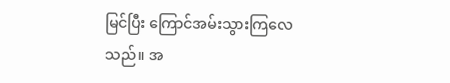မြင်ပြီး ကြောင်အမ်းသွားကြလေသည်။ အ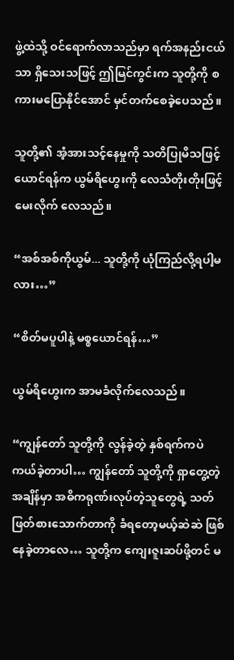ဖွဲ့ထဲသို့ ဝင်ရောက်လာသည်မှာ ရက်အနည်းငယ်သာ ရှိသေးသဖြင့် ဤမြင်ကွင်းက သူတို့ကို စကားမပြောနိုင်အောင် မှင်တက်စေခဲ့ပေသည်။

သူတို့၏ အံ့အားသင့်နေမှုကို သတိပြုမိသဖြင့် ယောင်ရန်က ယွမ်ရိဟွေးကို လေသံတိုးတိုးဖြင့် မေးလိုက် လေသည်။

“အစ်အစ်ကိုယွမ်... သူတို့ကို ယုံကြည်လို့ရပါ့မလား…”

“စိတ်မပူပါနဲ့ မစ္စယောင်ရန်…”

ယွမ်ရိဟွေးက အာမခံလိုက်လေသည်။

“ကျွန်တော် သူတို့ကို လွန်ခဲ့တဲ့ နှစ်ရက်ကပဲ ကယ်ခဲ့တာပါ… ကျွန်တော် သူတို့ကို ရှာတွေ့တဲ့အချိန်မှာ အဓိကရုဏ်းလုပ်တဲ့သူတွေရဲ့ သတ်ဖြတ်စားသောက်တာကို ခံရတော့မယ့်ဆဲဆဲ ဖြစ်နေခဲ့တာလေ… သူတို့က ကျေးဇူးဆပ်ဖို့တင် မ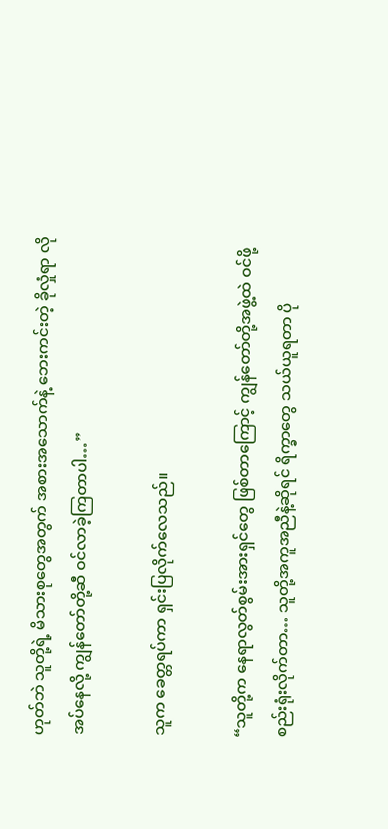ဟုတ်ဘဲ သူတို့ရဲ့ မိသားစုတွေအတွက် အစားအသောက်နဲ့ ဘေးကင်းတဲ့ ခိုလှုံရာ လိုအပ်နေလို့ ကျွန်တော်တို့ဆီ ဝင်လာခဲ့ကြတာပါ…”

သူက ခေတ္တရပ်ကာ ရှင်းပြလိုက်လေသည်။

“သူတို့က နေရာလွတ်စွမ်းအားရှင်တွေ ဖြစ်တာကြောင့် ကျွန်တော်တို့အဖွဲ့ထဲ ဝင်ဖို့ စည်းရုံးလိုက်တာ… သူတို့အကူအညီနဲ့ဆိုရင် ရိက္ခာတွေ သယ်ယူရတာ ပို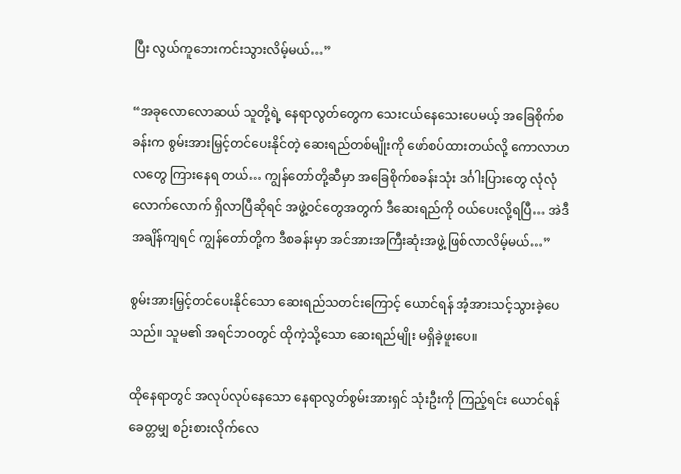ပြီး လွယ်ကူဘေးကင်းသွားလိမ့်မယ်…”

“အခုလောလောဆယ် သူတို့ရဲ့ နေရာလွတ်တွေက သေးငယ်နေသေးပေမယ့် အခြေစိုက်စခန်းက စွမ်းအားမြှင့်တင်ပေးနိုင်တဲ့ ဆေးရည်တစ်မျိုးကို ဖော်စပ်ထားတယ်လို့ ကောလာဟလတွေ ကြားနေရ တယ်… ကျွန်တော်တို့ဆီမှာ အခြေစိုက်စခန်းသုံး ဒင်္ဂါးပြားတွေ လုံလုံလောက်လောက် ရှိလာပြီဆိုရင် အဖွဲ့ဝင်တွေအတွက် ဒီဆေးရည်ကို ဝယ်ပေးလို့ရပြီ… အဲဒီအချိန်ကျရင် ကျွန်တော်တို့က ဒီစခန်းမှာ အင်အားအကြီးဆုံးအဖွဲ့ ဖြစ်လာလိမ့်မယ်…”

စွမ်းအားမြှင့်တင်ပေးနိုင်သော ဆေးရည်သတင်းကြောင့် ယောင်ရန် အံ့အားသင့်သွားခဲ့ပေသည်။ သူမ၏ အရင်ဘဝတွင် ထိုကဲ့သို့သော ဆေးရည်မျိုး မရှိခဲ့ဖူးပေ။

ထိုနေရာတွင် အလုပ်လုပ်နေသော နေရာလွတ်စွမ်းအားရှင် သုံးဦးကို ကြည့်ရင်း ယောင်ရန် ခေတ္တမျှ စဉ်းစားလိုက်လေ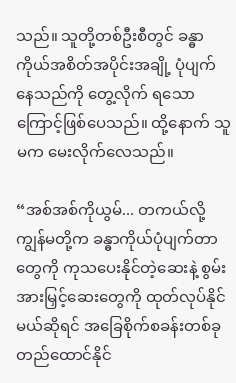သည်။ သူတို့တစ်ဦးစီတွင် ခန္ဓာကိုယ်အစိတ်အပိုင်းအချို့ ပုံပျက်နေသည်ကို တွေ့လိုက် ရသောကြောင့်ဖြစ်ပေသည်။ ထို့နောက် သူမက မေးလိုက်လေသည်။

“အစ်အစ်ကိုယွမ်... တကယ်လို့ ကျွန်မတို့က ခန္ဓာကိုယ်ပုံပျက်တာတွေကို ကုသပေးနိုင်တဲ့ဆေးနဲ့ စွမ်း အားမြှင့်ဆေးတွေကို ထုတ်လုပ်နိုင်မယ်ဆိုရင် အခြေစိုက်စခန်းတစ်ခု တည်ထောင်နိုင်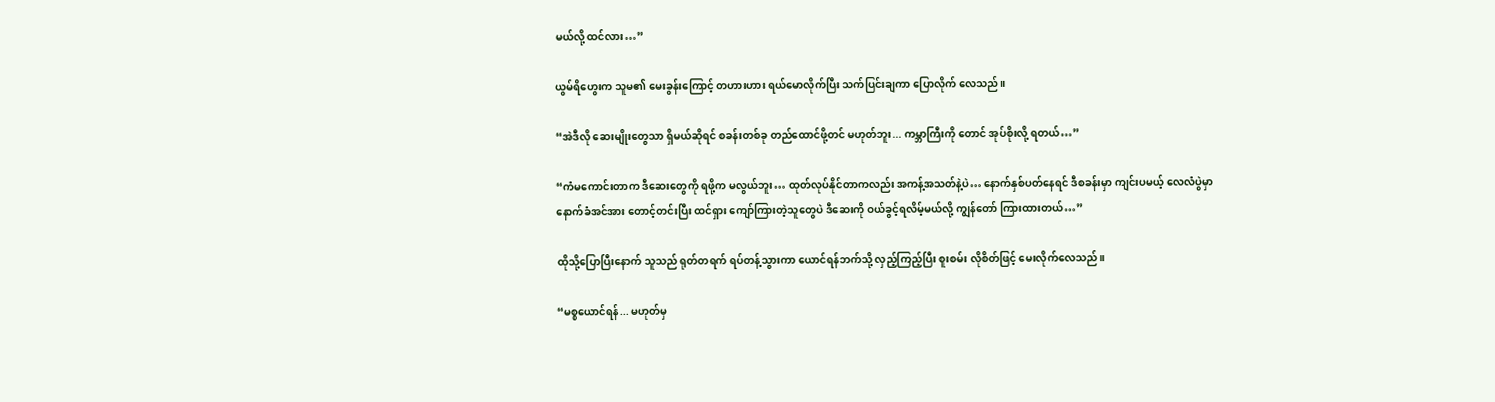မယ်လို့ ထင်လား…”

ယွမ်ရိဟွေးက သူမ၏ မေးခွန်းကြောင့် တဟားဟား ရယ်မောလိုက်ပြီး သက်ပြင်းချကာ ပြောလိုက် လေသည်။

“အဲဒီလို ဆေးမျိုးတွေသာ ရှိမယ်ဆိုရင် စခန်းတစ်ခု တည်ထောင်ဖို့တင် မဟုတ်ဘူး... ကမ္ဘာကြီးကို တောင် အုပ်စိုးလို့ ရတယ်…”

“ကံမကောင်းတာက ဒီဆေးတွေကို ရဖို့က မလွယ်ဘူး… ထုတ်လုပ်နိုင်တာကလည်း အကန့်အသတ်နဲ့ပဲ… နောက်နှစ်ပတ်နေရင် ဒီစခန်းမှာ ကျင်းပမယ့် လေလံပွဲမှာ နောက်ခံအင်အား တောင့်တင်းပြီး ထင်ရှား ကျော်ကြားတဲ့သူတွေပဲ ဒီဆေးကို ဝယ်ခွင့်ရလိမ့်မယ်လို့ ကျွန်တော် ကြားထားတယ်…”

ထိုသို့ပြောပြီးနောက် သူသည် ရုတ်တရက် ရပ်တန့်သွားကာ ယောင်ရန်ဘက်သို့ လှည့်ကြည့်ပြီး စူးစမ်း လိုစိတ်ဖြင့် မေးလိုက်လေသည်။

“မစ္စယောင်ရန်... မဟုတ်မှ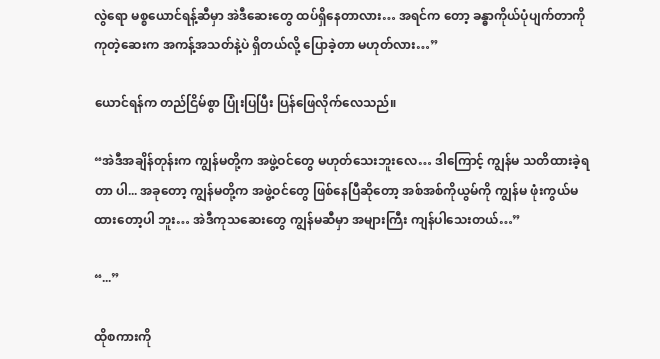လွဲရော မစ္စယောင်ရန့်ဆီမှာ အဲဒီဆေးတွေ ထပ်ရှိနေတာလား… အရင်က တော့ ခန္ဓာကိုယ်ပုံပျက်တာကို ကုတဲ့ဆေးက အကန့်အသတ်နဲ့ပဲ ရှိတယ်လို့ ပြောခဲ့တာ မဟုတ်လား…”

ယောင်ရန်က တည်ငြိမ်စွာ ပြုံးပြပြီး ပြန်ဖြေလိုက်လေသည်။

“အဲဒီအချိန်တုန်းက ကျွန်မတို့က အဖွဲ့ဝင်တွေ မဟုတ်သေးဘူးလေ… ဒါကြောင့် ကျွန်မ သတိထားခဲ့ရတာ ပါ... အခုတော့ ကျွန်မတို့က အဖွဲ့ဝင်တွေ ဖြစ်နေပြီဆိုတော့ အစ်အစ်ကိုယွမ်ကို ကျွန်မ ဖုံးကွယ်မထားတော့ပါ ဘူး… အဲဒီကုသဆေးတွေ ကျွန်မဆီမှာ အများကြီး ကျန်ပါသေးတယ်…”

“...”

ထိုစကားကို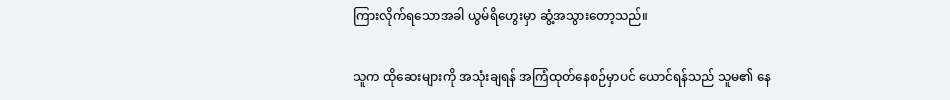ကြားလိုက်ရသောအခါ ယွမ်ရိဟွေးမှာ ဆွံ့အသွားတော့သည်။

သူက ထိုဆေးများကို အသုံးချရန် အကြံထုတ်နေစဉ်မှာပင် ယောင်ရန်သည် သူမ၏ နေ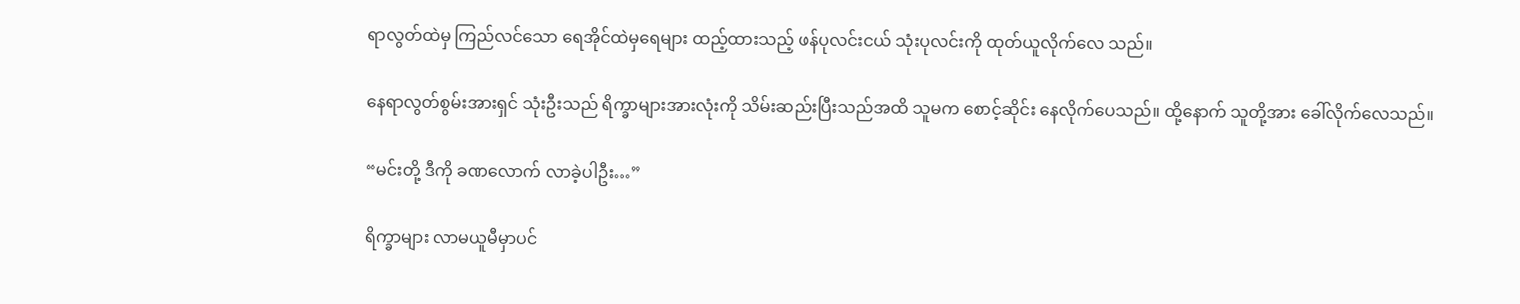ရာလွတ်ထဲမှ ကြည်လင်သော ရေအိုင်ထဲမှရေများ ထည့်ထားသည့် ဖန်ပုလင်းငယ် သုံးပုလင်းကို ထုတ်ယူလိုက်လေ သည်။

နေရာလွတ်စွမ်းအားရှင် သုံးဦးသည် ရိက္ခာများအားလုံးကို သိမ်းဆည်းပြီးသည်အထိ သူမက စောင့်ဆိုင်း နေလိုက်ပေသည်။ ထို့နောက် သူတို့အား ခေါ်လိုက်လေသည်။

“မင်းတို့ ဒီကို ခဏလောက် လာခဲ့ပါဦး…”

ရိက္ခာများ လာမယူမီမှာပင်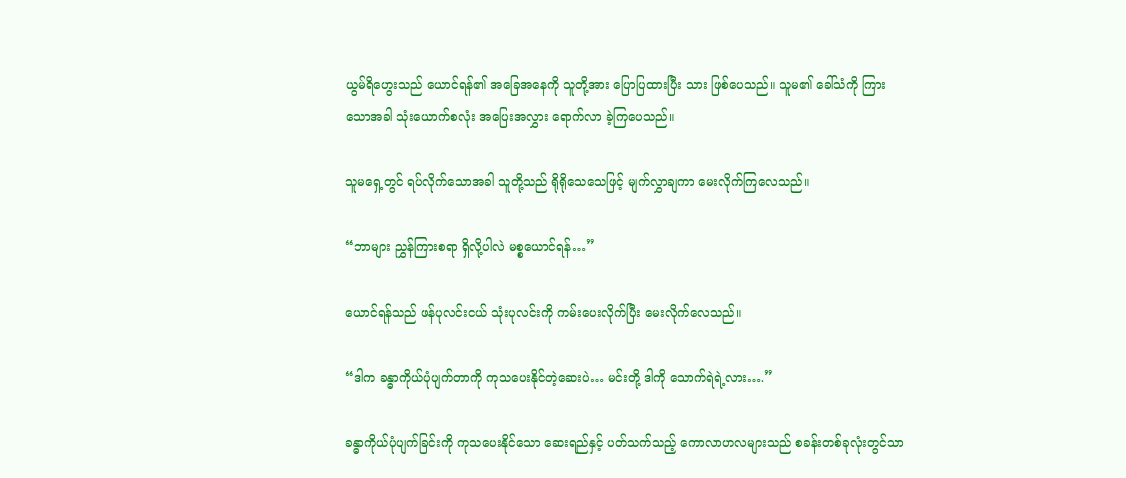ယွမ်ရိဟွေးသည် ယောင်ရန်၏ အခြေအနေကို သူတို့အား ပြောပြထားပြီး သား ဖြစ်ပေသည်။ သူမ၏ ခေါ်သံကို ကြားသောအခါ သုံးယောက်စလုံး အပြေးအလွှား ရောက်လာ ခဲ့ကြပေသည်။

သူမရှေ့တွင် ရပ်လိုက်သောအခါ သူတို့သည် ရိုရိုသေသေဖြင့် မျက်လွှာချကာ မေးလိုက်ကြလေသည်။

“ဘာများ ညွှန်ကြားစရာ ရှိလို့ပါလဲ မစ္စယောင်ရန်…”

ယောင်ရန်သည် ဖန်ပုလင်းငယ် သုံးပုလင်းကို ကမ်းပေးလိုက်ပြီး မေးလိုက်လေသည်။

“ဒါက ခန္ဓာကိုယ်ပုံပျက်တာကို ကုသပေးနိုင်တဲ့ဆေးပဲ… မင်းတို့ ဒါကို သောက်ရဲရဲ့လား….”

ခန္ဓာကိုယ်ပုံပျက်ခြင်းကို ကုသပေးနိုင်သော ဆေးရည်နှင့် ပတ်သက်သည့် ကောလာဟလများသည် စခန်းတစ်ခုလုံးတွင်သာ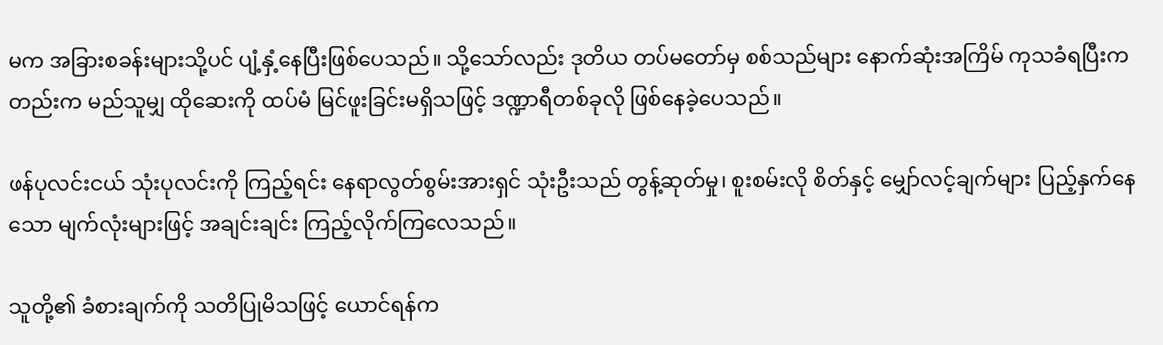မက အခြားစခန်းများသို့ပင် ပျံ့နှံ့နေပြီးဖြစ်ပေသည်။ သို့သော်လည်း ဒုတိယ တပ်မတော်မှ စစ်သည်များ နောက်ဆုံးအကြိမ် ကုသခံရပြီးကတည်းက မည်သူမျှ ထိုဆေးကို ထပ်မံ မြင်ဖူးခြင်းမရှိသဖြင့် ဒဏ္ဍာရီတစ်ခုလို ဖြစ်နေခဲ့ပေသည်။

ဖန်ပုလင်းငယ် သုံးပုလင်းကို ကြည့်ရင်း နေရာလွတ်စွမ်းအားရှင် သုံးဦးသည် တွန့်ဆုတ်မှု၊ စူးစမ်းလို စိတ်နှင့် မျှော်လင့်ချက်များ ပြည့်နှက်နေသော မျက်လုံးများဖြင့် အချင်းချင်း ကြည့်လိုက်ကြလေသည်။

သူတို့၏ ခံစားချက်ကို သတိပြုမိသဖြင့် ယောင်ရန်က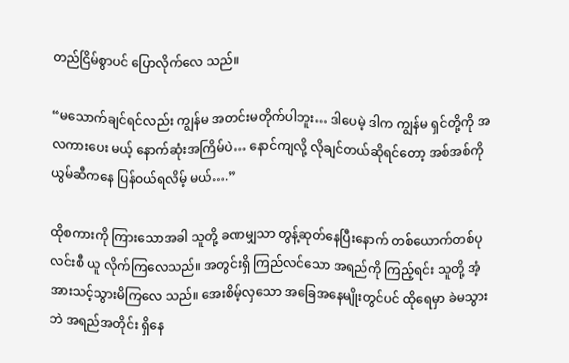တည်ငြိမ်စွာပင် ပြောလိုက်လေ သည်။

“မသောက်ချင်ရင်လည်း ကျွန်မ အတင်းမတိုက်ပါဘူး… ဒါပေမဲ့ ဒါက ကျွန်မ ရှင်တို့ကို အလကားပေး မယ့် နောက်ဆုံးအကြိမ်ပဲ… နောင်ကျလို့ လိုချင်တယ်ဆိုရင်တော့ အစ်အစ်ကိုယွမ်ဆီကနေ ပြန်ဝယ်ရလိမ့် မယ်….”

ထိုစကားကို ကြားသောအခါ သူတို့ ခဏမျှသာ တွန့်ဆုတ်နေပြီးနောက် တစ်ယောက်တစ်ပုလင်းစီ ယူ လိုက်ကြလေသည်။ အတွင်းရှိ ကြည်လင်သော အရည်ကို ကြည့်ရင်း သူတို့ အံ့အားသင့်သွားမိကြလေ သည်။ အေးစိမ့်လှသော အခြေအနေမျိုးတွင်ပင် ထိုရေမှာ ခဲမသွားဘဲ အရည်အတိုင်း ရှိနေ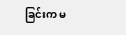ခြင်းက မ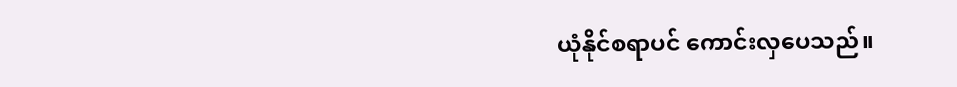ယုံနိုင်စရာပင် ကောင်းလှပေသည်။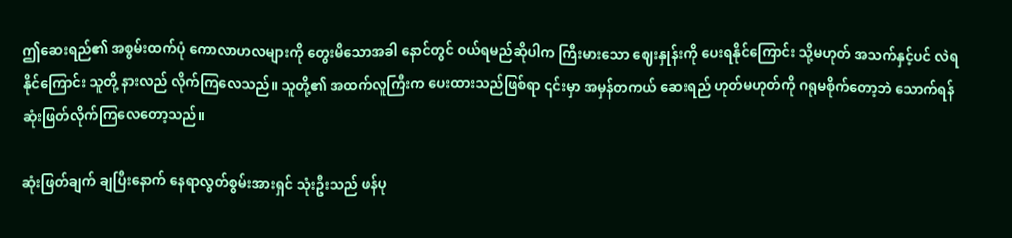ဤဆေးရည်၏ အစွမ်းထက်ပုံ ကောလာဟလများကို တွေးမိသောအခါ နောင်တွင် ဝယ်ရမည်ဆိုပါက ကြီးမားသော ဈေးနှုန်းကို ပေးရနိုင်ကြောင်း သို့မဟုတ် အသက်နှင့်ပင် လဲရနိုင်ကြောင်း သူတို့ နားလည် လိုက်ကြလေသည်။ သူတို့၏ အထက်လူကြီးက ပေးထားသည်ဖြစ်ရာ ၎င်းမှာ အမှန်တကယ် ဆေးရည် ဟုတ်မဟုတ်ကို ဂရုမစိုက်တော့ဘဲ သောက်ရန် ဆုံးဖြတ်လိုက်ကြလေတော့သည်။

ဆုံးဖြတ်ချက် ချပြီးနောက် နေရာလွတ်စွမ်းအားရှင် သုံးဦးသည် ဖန်ပု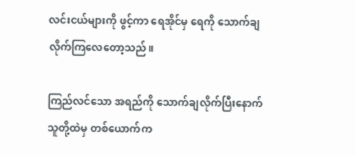လင်းငယ်များကို ဖွင့်ကာ ရေအိုင်မှ ရေကို သောက်ချလိုက်ကြလေတော့သည်။

ကြည်လင်သော အရည်ကို သောက်ချလိုက်ပြီးနောက် သူတို့ထဲမှ တစ်ယောက်က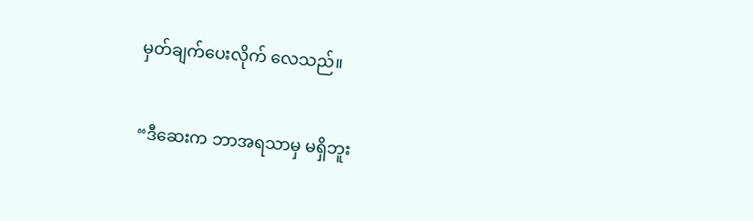မှတ်ချက်ပေးလိုက် လေသည်။

“ဒီဆေးက ဘာအရသာမှ မရှိဘူး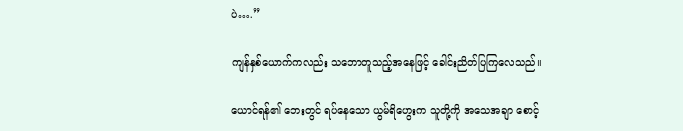ပဲ….”

ကျန်နှစ်ယောက်ကလည်း သဘောတူသည့်အနေဖြင့် ခေါင်းညိတ်ပြကြလေသည်။

ယောင်ရန်၏ ဘေးတွင် ရပ်နေသော ယွမ်ရိဟွေးက သူတို့ကို အသေအချာ စောင့်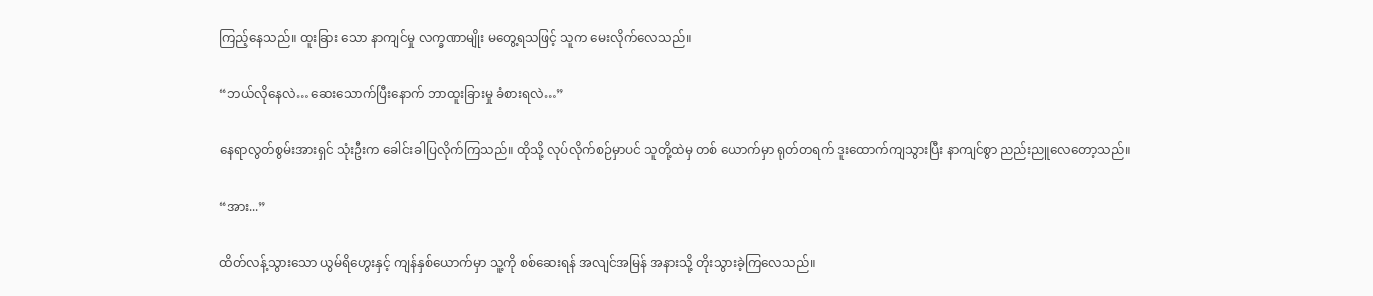ကြည့်နေသည်။ ထူးခြား သော နာကျင်မှု လက္ခဏာမျိုး မတွေ့ရသဖြင့် သူက မေးလိုက်လေသည်။

“ဘယ်လိုနေလဲ… ဆေးသောက်ပြီးနောက် ဘာထူးခြားမှု ခံစားရလဲ…”

နေရာလွတ်စွမ်းအားရှင် သုံးဦးက ခေါင်းခါပြလိုက်ကြသည်။ ထိုသို့ လုပ်လိုက်စဉ်မှာပင် သူတို့ထဲမှ တစ် ယောက်မှာ ရုတ်တရက် ဒူးထောက်ကျသွားပြီး နာကျင်စွာ ညည်းညူလေတော့သည်။

“အား...”

ထိတ်လန့်သွားသော ယွမ်ရိဟွေးနှင့် ကျန်နှစ်ယောက်မှာ သူ့ကို စစ်ဆေးရန် အလျင်အမြန် အနားသို့ တိုးသွားခဲ့ကြလေသည်။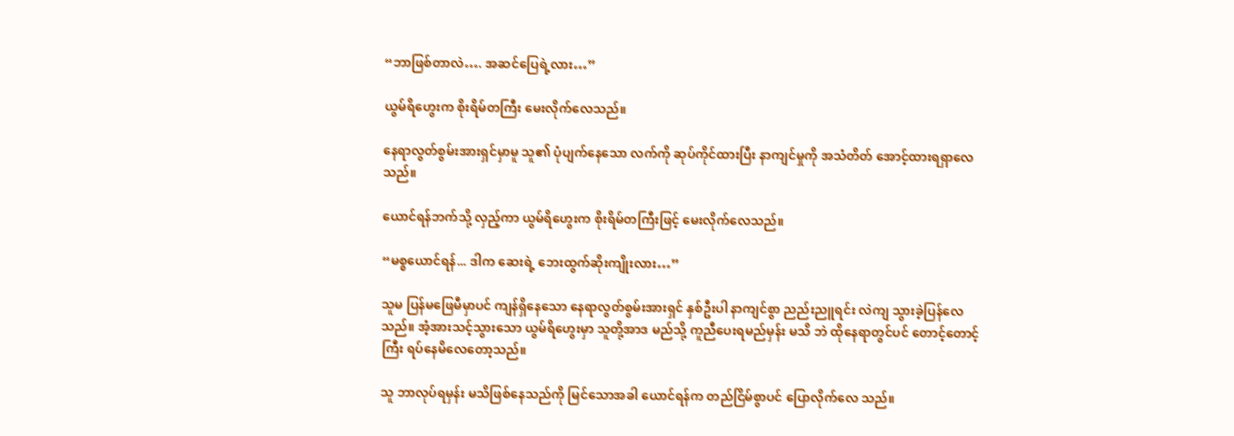“ဘာဖြစ်တာလဲ…. အဆင်ပြေရဲ့လား…”

ယွမ်ရိဟွေးက စိုးရိမ်တကြီး မေးလိုက်လေသည်။

နေရာလွတ်စွမ်းအားရှင်မှာမူ သူ၏ ပုံပျက်နေသော လက်ကို ဆုပ်ကိုင်ထားပြီး နာကျင်မှုကို အသံတိတ် အောင့်ထားရရှာလေသည်။

ယောင်ရန်ဘက်သို့ လှည့်ကာ ယွမ်ရိဟွေးက စိုးရိမ်တကြီးဖြင့် မေးလိုက်လေသည်။

“မစ္စယောင်ရန်... ဒါက ဆေးရဲ့ ဘေးထွက်ဆိုးကျိုးလား…”

သူမ ပြန်မဖြေမီမှာပင် ကျန်ရှိနေသော နေရာလွတ်စွမ်းအားရှင် နှစ်ဦးပါ နာကျင်စွာ ညည်းညူရင်း လဲကျ သွားခဲ့ပြန်လေသည်။ အံ့အားသင့်သွားသော ယွမ်ရိဟွေးမှာ သူတို့အာဒ မည်သို့ ကူညီပေးရမည်မှန်း မသိ ဘဲ ထိုနေရာတွင်ပင် တောင့်တောင့်ကြီး ရပ်နေမိလေတော့သည်။

သူ ဘာလုပ်ရမှန်း မသိဖြစ်နေသည်ကို မြင်သောအခါ ယောင်ရန်က တည်ငြိမ်စွာပင် ပြောလိုက်လေ သည်။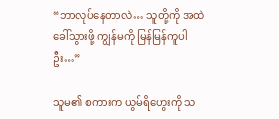“ဘာလုပ်နေတာလဲ… သူတို့ကို အထဲ ခေါ်သွားဖို့ ကျွန်မကို မြန်မြန်ကူပါဦး…”

သူမ၏ စကားက ယွမ်ရိဟွေးကို သ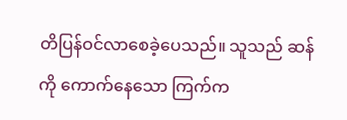တိပြန်ဝင်လာစေခဲ့ပေသည်။ သူသည် ဆန်ကို ကောက်နေသော ကြက်က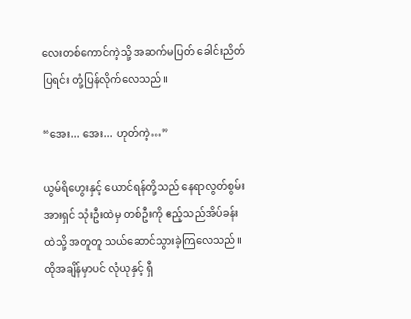လေးတစ်ကောင်ကဲ့သို့ အဆက်မပြတ် ခေါင်းညိတ်ပြရင်း တုံ့ပြန်လိုက်လေသည်။

“အေး... အေး... ဟုတ်ကဲ့…”

ယွမ်ရိဟွေးနှင့် ယောင်ရန်တို့သည် နေရာလွတ်စွမ်းအားရှင် သုံးဦးထဲမှ တစ်ဦးကို ဧည့်သည်အိပ်ခန်းထဲသို့ အတူတူ သယ်ဆောင်သွားခဲ့ကြလေသည်။ ထိုအချိန်မှာပင် လုံယုနှင့် ရှီ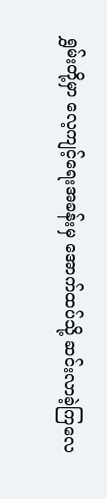ရွှမ်းတို့မှာ လေ့ကျင့်ရေးအခန်းမှ အောက်ထပ်သို့ ဆင်းလာခဲ့ကြလေ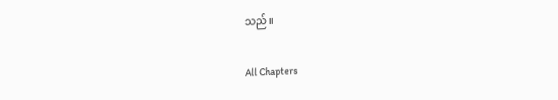သည်။

All Chapters